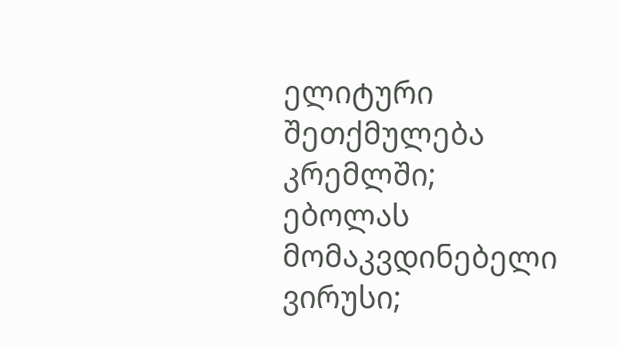ელიტური შეთქმულება კრემლში; ებოლას მომაკვდინებელი ვირუსი;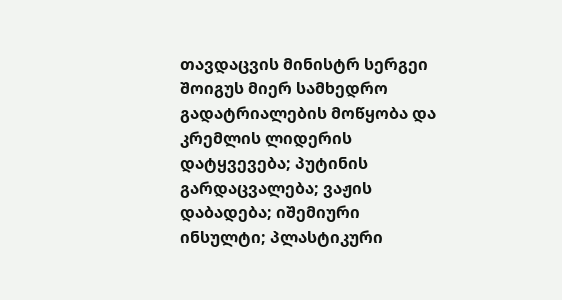თავდაცვის მინისტრ სერგეი შოიგუს მიერ სამხედრო გადატრიალების მოწყობა და კრემლის ლიდერის დატყვევება; პუტინის გარდაცვალება; ვაჟის დაბადება; იშემიური ინსულტი; პლასტიკური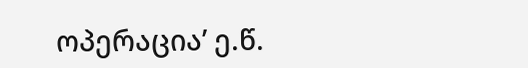ოპერაცია’ ე.წ.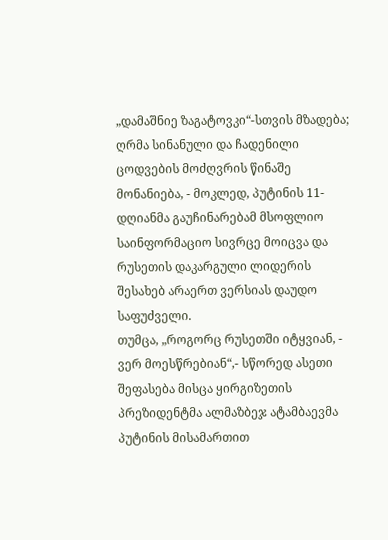„დამაშნიე ზაგატოვკი“-სთვის მზადება; ღრმა სინანული და ჩადენილი ცოდვების მოძღვრის წინაშე მონანიება, - მოკლედ, პუტინის 11-დღიანმა გაუჩინარებამ მსოფლიო საინფორმაციო სივრცე მოიცვა და რუსეთის დაკარგული ლიდერის შესახებ არაერთ ვერსიას დაუდო საფუძველი.
თუმცა, „როგორც რუსეთში იტყვიან, - ვერ მოესწრებიან“,- სწორედ ასეთი შეფასება მისცა ყირგიზეთის პრეზიდენტმა ალმაზბეჯ ატამბაევმა პუტინის მისამართით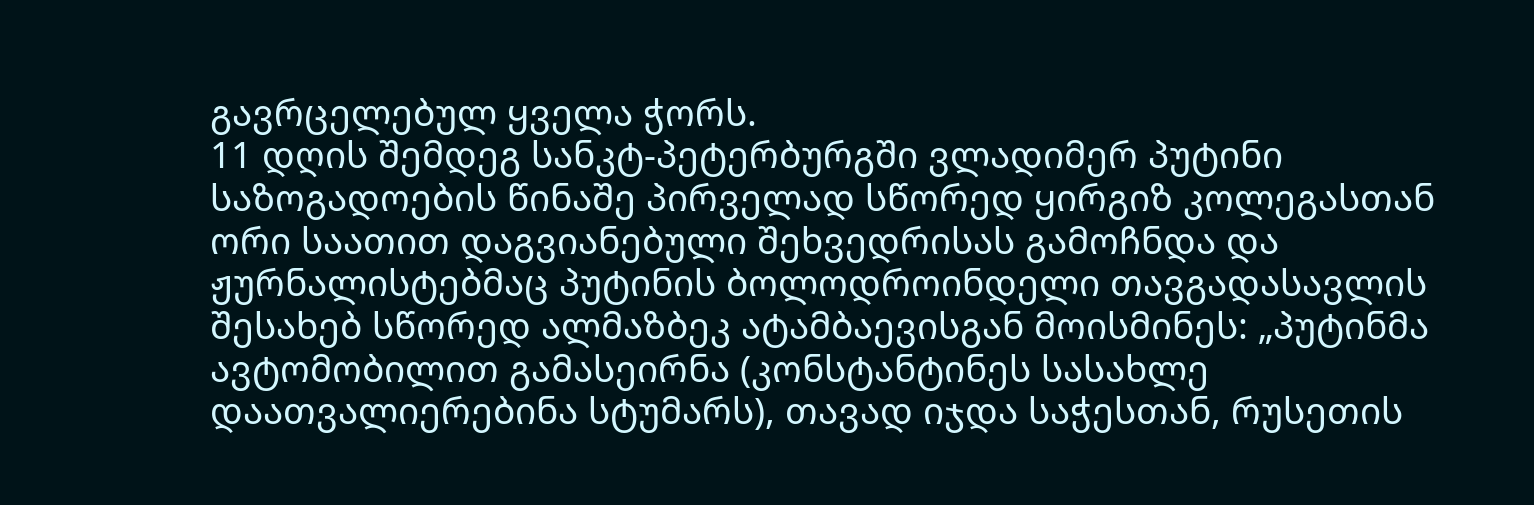გავრცელებულ ყველა ჭორს.
11 დღის შემდეგ სანკტ-პეტერბურგში ვლადიმერ პუტინი საზოგადოების წინაშე პირველად სწორედ ყირგიზ კოლეგასთან ორი საათით დაგვიანებული შეხვედრისას გამოჩნდა და ჟურნალისტებმაც პუტინის ბოლოდროინდელი თავგადასავლის შესახებ სწორედ ალმაზბეკ ატამბაევისგან მოისმინეს: „პუტინმა ავტომობილით გამასეირნა (კონსტანტინეს სასახლე დაათვალიერებინა სტუმარს), თავად იჯდა საჭესთან, რუსეთის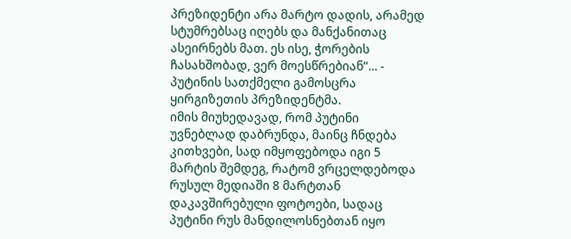პრეზიდენტი არა მარტო დადის, არამედ სტუმრებსაც იღებს და მანქანითაც ასეირნებს მათ. ეს ისე, ჭორების ჩასახშობად, ვერ მოესწრებიან“... - პუტინის სათქმელი გამოსცრა ყირგიზეთის პრეზიდენტმა.
იმის მიუხედავად, რომ პუტინი უვნებლად დაბრუნდა, მაინც ჩნდება კითხვები, სად იმყოფებოდა იგი 5 მარტის შემდეგ, რატომ ვრცელდებოდა რუსულ მედიაში 8 მარტთან დაკავშირებული ფოტოები, სადაც პუტინი რუს მანდილოსნებთან იყო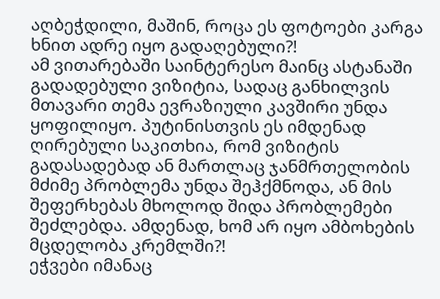აღბეჭდილი, მაშინ, როცა ეს ფოტოები კარგა ხნით ადრე იყო გადაღებული?!
ამ ვითარებაში საინტერესო მაინც ასტანაში გადადებული ვიზიტია, სადაც განხილვის მთავარი თემა ევრაზიული კავშირი უნდა ყოფილიყო. პუტინისთვის ეს იმდენად ღირებული საკითხია, რომ ვიზიტის გადასადებად ან მართლაც ჯანმრთელობის მძიმე პრობლემა უნდა შეჰქმნოდა, ან მის შეფერხებას მხოლოდ შიდა პრობლემები შეძლებდა. ამდენად, ხომ არ იყო ამბოხების მცდელობა კრემლში?!
ეჭვები იმანაც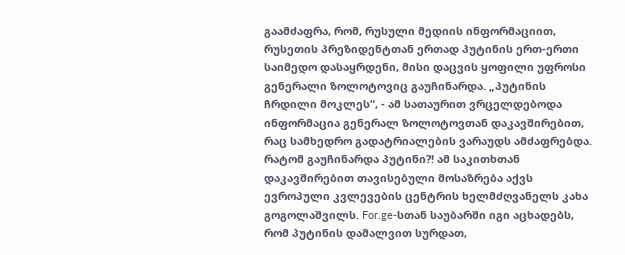გაამძაფრა, რომ, რუსული მედიის ინფორმაციით, რუსეთის პრეზიდენტთან ერთად პუტინის ერთ-ერთი საიმედო დასაყრდენი, მისი დაცვის ყოფილი უფროსი გენერალი ზოლოტოვიც გაუჩინარდა. „პუტინის ჩრდილი მოკლეს“, - ამ სათაურით ვრცელდებოდა ინფორმაცია გენერალ ზოლოტოვთან დაკავშირებით, რაც სამხედრო გადატრიალების ვარაუდს ამძაფრებდა.
რატომ გაუჩინარდა პუტინი?! ამ საკითხთან დაკავშირებით თავისებული მოსაზრება აქვს ევროპული კვლევების ცენტრის ხელმძღვანელს კახა გოგოლაშვილს. For.ge-სთან საუბარში იგი აცხადებს, რომ პუტინის დამალვით სურდათ,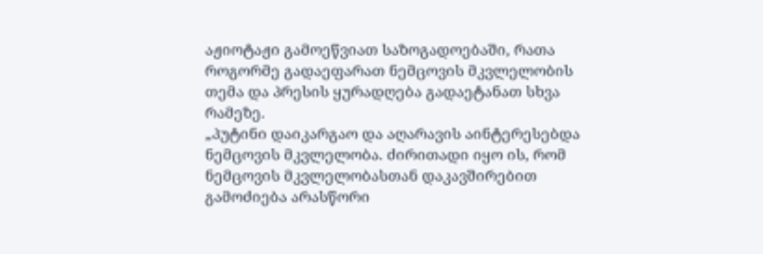აჟიოტაჟი გამოეწვიათ საზოგადოებაში, რათა როგორმე გადაეფარათ ნემცოვის მკვლელობის თემა და პრესის ყურადღება გადაეტანათ სხვა რამეზე.
„პუტინი დაიკარგაო და აღარავის აინტერესებდა ნემცოვის მკვლელობა. ძირითადი იყო ის, რომ ნემცოვის მკვლელობასთან დაკავშირებით გამოძიება არასწორი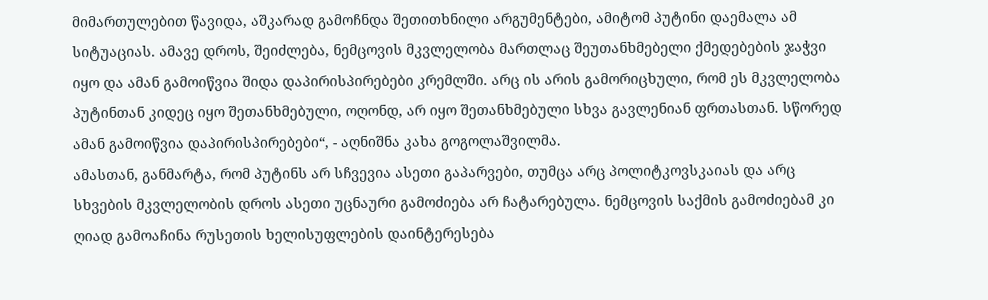მიმართულებით წავიდა, აშკარად გამოჩნდა შეთითხნილი არგუმენტები, ამიტომ პუტინი დაემალა ამ სიტუაციას. ამავე დროს, შეიძლება, ნემცოვის მკვლელობა მართლაც შეუთანხმებელი ქმედებების ჯაჭვი იყო და ამან გამოიწვია შიდა დაპირისპირებები კრემლში. არც ის არის გამორიცხული, რომ ეს მკვლელობა პუტინთან კიდეც იყო შეთანხმებული, ოღონდ, არ იყო შეთანხმებული სხვა გავლენიან ფრთასთან. სწორედ ამან გამოიწვია დაპირისპირებები“, - აღნიშნა კახა გოგოლაშვილმა.
ამასთან, განმარტა, რომ პუტინს არ სჩვევია ასეთი გაპარვები, თუმცა არც პოლიტკოვსკაიას და არც სხვების მკვლელობის დროს ასეთი უცნაური გამოძიება არ ჩატარებულა. ნემცოვის საქმის გამოძიებამ კი ღიად გამოაჩინა რუსეთის ხელისუფლების დაინტერესება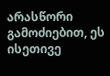არასწორი გამოძიებით, ეს ისეთივე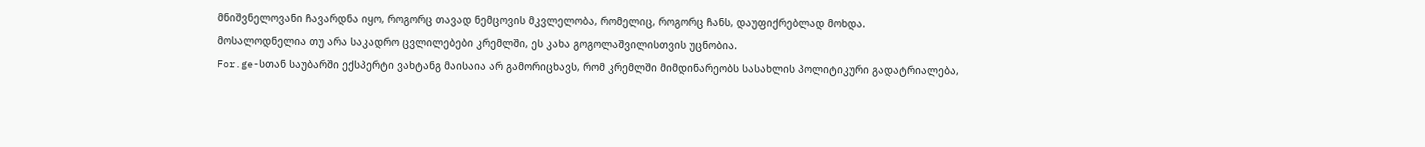მნიშვნელოვანი ჩავარდნა იყო, როგორც თავად ნემცოვის მკვლელობა, რომელიც, როგორც ჩანს, დაუფიქრებლად მოხდა.
მოსალოდნელია თუ არა საკადრო ცვლილებები კრემლში, ეს კახა გოგოლაშვილისთვის უცნობია.
For.ge-სთან საუბარში ექსპერტი ვახტანგ მაისაია არ გამორიცხავს, რომ კრემლში მიმდინარეობს სასახლის პოლიტიკური გადატრიალება,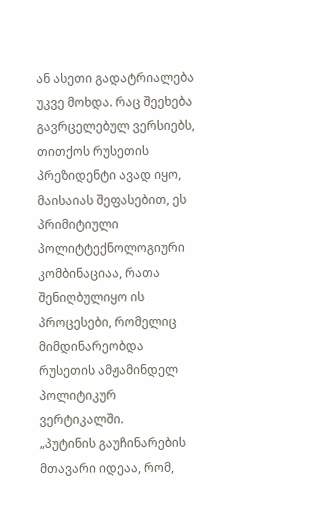ან ასეთი გადატრიალება უკვე მოხდა. რაც შეეხება გავრცელებულ ვერსიებს, თითქოს რუსეთის პრეზიდენტი ავად იყო, მაისაიას შეფასებით, ეს პრიმიტიული პოლიტტექნოლოგიური კომბინაციაა, რათა შენიღბულიყო ის პროცესები, რომელიც მიმდინარეობდა რუსეთის ამჟამინდელ პოლიტიკურ ვერტიკალში.
„პუტინის გაუჩინარების მთავარი იდეაა, რომ,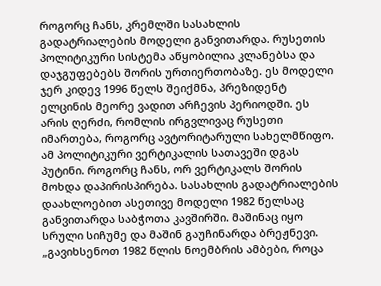როგორც ჩანს, კრემლში სასახლის გადატრიალების მოდელი განვითარდა. რუსეთის პოლიტიკური სისტემა აწყობილია კლანებსა და დაჯგუფებებს შორის ურთიერთობაზე. ეს მოდელი ჯერ კიდევ 1996 წელს შეიქმნა, პრეზიდენტ ელცინის მეორე ვადით არჩევის პერიოდში. ეს არის ღერძი, რომლის ირგვლივაც რუსეთი იმართება, როგორც ავტორიტარული სახელმწიფო. ამ პოლიტიკური ვერტიკალის სათავეში დგას პუტინი. როგორც ჩანს, ორ ვერტიკალს შორის მოხდა დაპირისპირება. სასახლის გადატრიალების დაახლოებით ასეთივე მოდელი 1982 წელსაც განვითარდა საბჭოთა კავშირში. მაშინაც იყო სრული სიჩუმე და მაშინ გაუჩინარდა ბრეჟნევი.
„გავიხსენოთ 1982 წლის ნოემბრის ამბები, როცა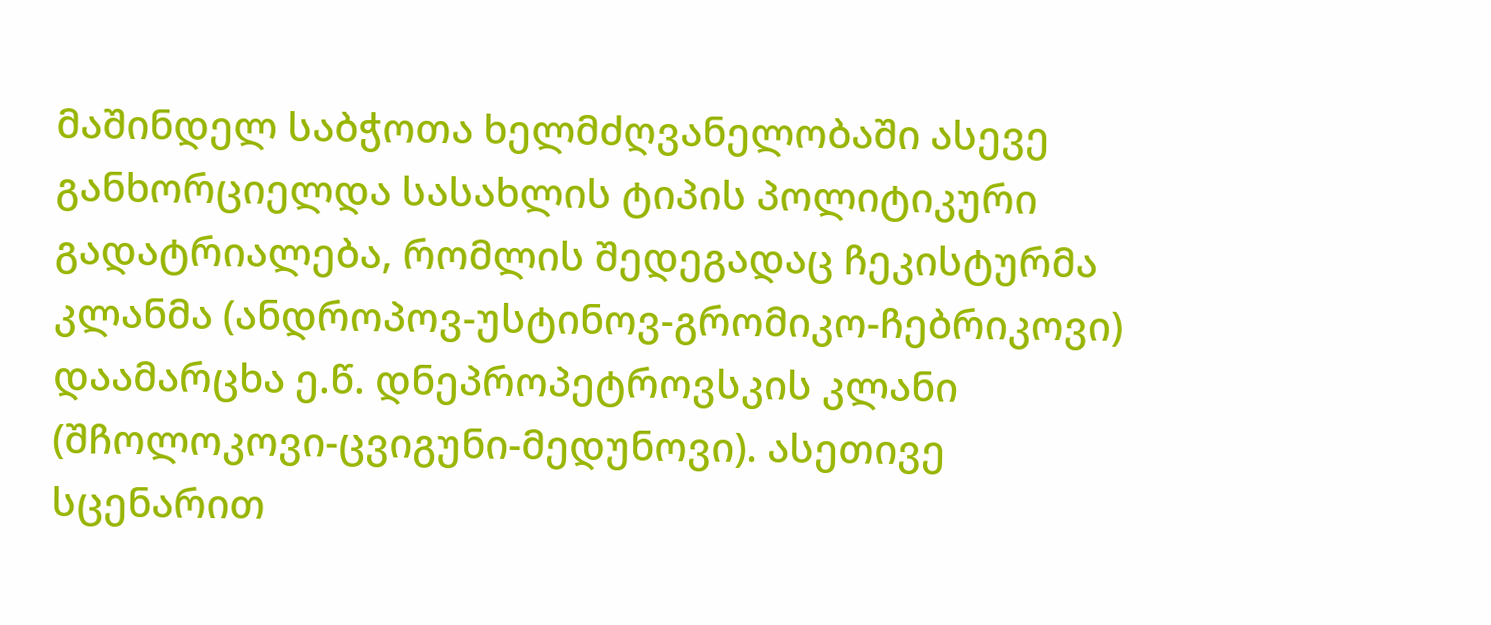მაშინდელ საბჭოთა ხელმძღვანელობაში ასევე განხორციელდა სასახლის ტიპის პოლიტიკური გადატრიალება, რომლის შედეგადაც ჩეკისტურმა კლანმა (ანდროპოვ-უსტინოვ-გრომიკო-ჩებრიკოვი) დაამარცხა ე.წ. დნეპროპეტროვსკის კლანი (შჩოლოკოვი-ცვიგუნი-მედუნოვი). ასეთივე სცენარით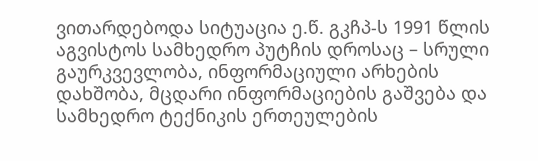ვითარდებოდა სიტუაცია ე.წ. გკჩპ-ს 1991 წლის აგვისტოს სამხედრო პუტჩის დროსაც – სრული გაურკვევლობა, ინფორმაციული არხების დახშობა, მცდარი ინფორმაციების გაშვება და სამხედრო ტექნიკის ერთეულების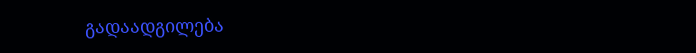გადაადგილება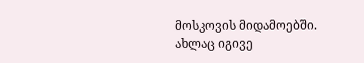მოსკოვის მიდამოებში. ახლაც იგივე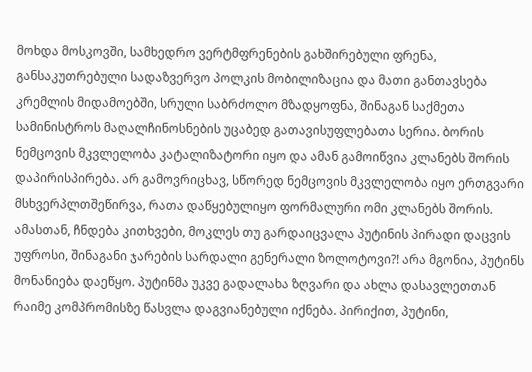მოხდა მოსკოვში, სამხედრო ვერტმფრენების გახშირებული ფრენა, განსაკუთრებული სადაზვერვო პოლკის მობილიზაცია და მათი განთავსება კრემლის მიდამოებში, სრული საბრძოლო მზადყოფნა, შინაგან საქმეთა სამინისტროს მაღალჩინოსნების უცაბედ გათავისუფლებათა სერია. ბორის ნემცოვის მკვლელობა კატალიზატორი იყო და ამან გამოიწვია კლანებს შორის დაპირისპირება. არ გამოვრიცხავ, სწორედ ნემცოვის მკვლელობა იყო ერთგვარი მსხვერპლთშეწირვა, რათა დაწყებულიყო ფორმალური ომი კლანებს შორის. ამასთან, ჩნდება კითხვები, მოკლეს თუ გარდაიცვალა პუტინის პირადი დაცვის უფროსი, შინაგანი ჯარების სარდალი გენერალი ზოლოტოვი?! არა მგონია, პუტინს მონანიება დაეწყო. პუტინმა უკვე გადალახა ზღვარი და ახლა დასავლეთთან რაიმე კომპრომისზე წასვლა დაგვიანებული იქნება. პირიქით, პუტინი,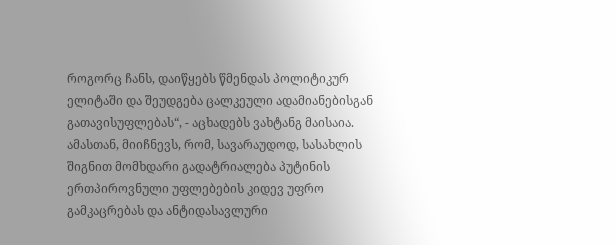როგორც ჩანს, დაიწყებს წმენდას პოლიტიკურ ელიტაში და შეუდგება ცალკეული ადამიანებისგან გათავისუფლებას“, - აცხადებს ვახტანგ მაისაია.
ამასთან, მიიჩნევს, რომ, სავარაუდოდ, სასახლის შიგნით მომხდარი გადატრიალება პუტინის ერთპიროვნული უფლებების კიდევ უფრო გამკაცრებას და ანტიდასავლური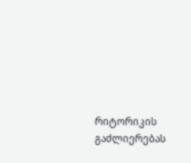რიტორიკის გაძლიერებას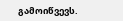გამოიწვევს.